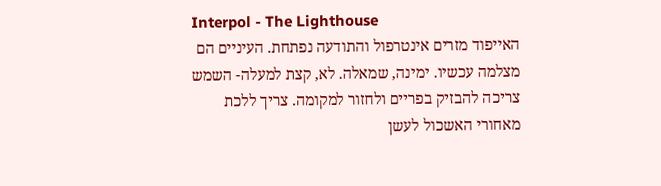Interpol - The Lighthouse
האייפוד מזרים אינטרפול והתודעה נפתחת. העיניים הם מצלמה עכשיו. ימינה, שמאלה. לא, קצת למעלה- השמש צריכה להבזיק בפריים ולחזור למקומה. צריך ללכת מאחורי האשכול לעשן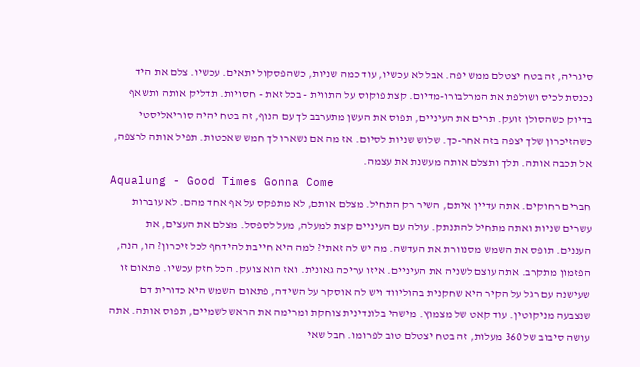סיגריה, זה בטח יצטלם ממש יפה. אבל לא עכשיו, עוד כמה שניות, כשהפסקול יתאים. עכשיו. צלם את היד נכנסת לכיס ושולפת את המרלבורו-מדיום. קצת פוקוס על התווית - בכל זאת - חסויות. תדליק אותה ותשאף בדיוק כשהסולן זועק. תרים את העיניים, תפוס את העשן מתערבב לך עם הנוף, זה בטח יהיה סוריאליסטי כשהזיכרון שלך יצפה בזה אחר-כך. שלוש שניות לסיום. אז מה אם נשארו לך חמש שאכטות. תפיל אותה לרצפה, אל תכבה אותה. תלך ותצלם אותה מעשנת את עצמה.
Aqualung - Good Times Gonna Come
חברים רחוקים. אתה עדיין איתם, השיר רק התחיל. מצלם אותם, לא מתפקס על אף אחד מהם. לא עוברות עשרים שניות ואתה מתחיל להתנתק. עולה עם העיניים קצת למעלה, מעל לספסל. מצלם את העצים, את העננים. תופס את השמש מסנוורת את העדשה. מה יש לה זאתי? למה היא חייבת להידחף לכל זיכרון? הו, הנה, הפזמון מתקרב. אתה עוצם לשניה את העיניים. איזו עריכה גאונית. ואז הוא צועק. הכל חזק עכשיו. פתאום זו שעישנה עם רגל על הקיר היא שחקנית בהוליווד ויש לה אוסקר על השידה, פתאום השמש היא כדורית דם שנצבעה מניקוטין. עוד קאט של מצמוץ. מישהי בלונדינית צוחקת ומרימה את הראש לשמיים, תפוס אותה. אתה עושה סיבוב של 360 מעלות, זה בטח יצטלם טוב לפרומו. חבל שאי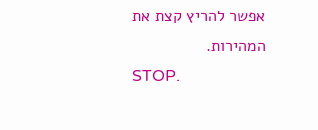אפשר להריץ קצת את המהירות.
STOP.